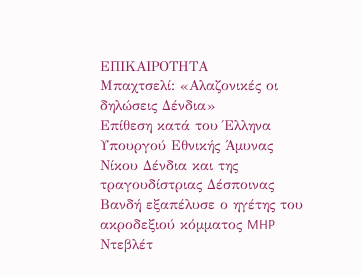ΕΠΙΚΑΙΡΟΤΗΤΑ
Μπαχτσελί: «Αλαζονικές οι δηλώσεις Δένδια»
Eπίθεση κατά του Έλληνα Υπουργού Εθνικής Άμυνας Νίκου Δένδια και της τραγουδίστριας Δέσποινας Βανδή εξαπέλυσε ο ηγέτης του ακροδεξιού κόμματος MHP Ντεβλέτ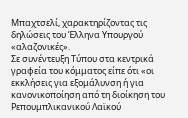Μπαχτσελί, χαρακτηρίζοντας τις δηλώσεις του Έλληνα Υπουργού «αλαζονικές».
Σε συνέντευξη Τύπου στα κεντρικά γραφεία του κόμματος είπε ότι «οι εκκλήσεις για εξομάλυνση ή για κανονικοποίηση από τη διοίκηση του Ρεπουμπλικανικού Λαϊκού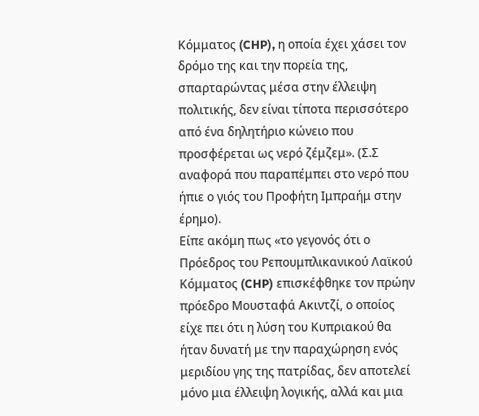Κόμματος (CHP), η οποία έχει χάσει τον δρόμο της και την πορεία της, σπαρταρώντας μέσα στην έλλειψη πολιτικής, δεν είναι τίποτα περισσότερο από ένα δηλητήριο κώνειο που προσφέρεται ως νερό ζέμζεμ». (Σ.Σ αναφορά που παραπέμπει στο νερό που ήπιε ο γιός του Προφήτη Ιμπραήμ στην έρημο).
Είπε ακόμη πως «το γεγονός ότι ο Πρόεδρος του Ρεπουμπλικανικού Λαϊκού Κόμματος (CHP) επισκέφθηκε τον πρώην πρόεδρο Μουσταφά Ακιντζί, ο οποίος είχε πει ότι η λύση του Κυπριακού θα ήταν δυνατή με την παραχώρηση ενός μεριδίου γης της πατρίδας, δεν αποτελεί μόνο μια έλλειψη λογικής, αλλά και μια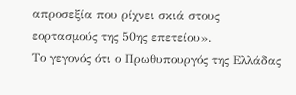απροσεξία που ρίχνει σκιά στους εορτασμούς της 50ης επετείου».
Το γεγονός ότι ο Πρωθυπουργός της Ελλάδας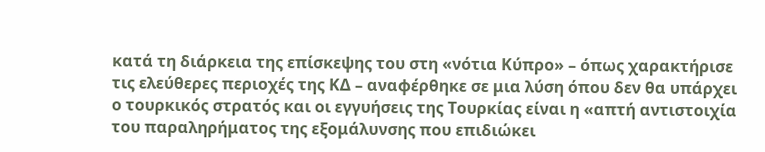κατά τη διάρκεια της επίσκεψης του στη «νότια Κύπρο» – όπως χαρακτήρισε τις ελεύθερες περιοχές της ΚΔ – αναφέρθηκε σε μια λύση όπου δεν θα υπάρχει ο τουρκικός στρατός και οι εγγυήσεις της Τουρκίας είναι η «απτή αντιστοιχία του παραληρήματος της εξομάλυνσης που επιδιώκει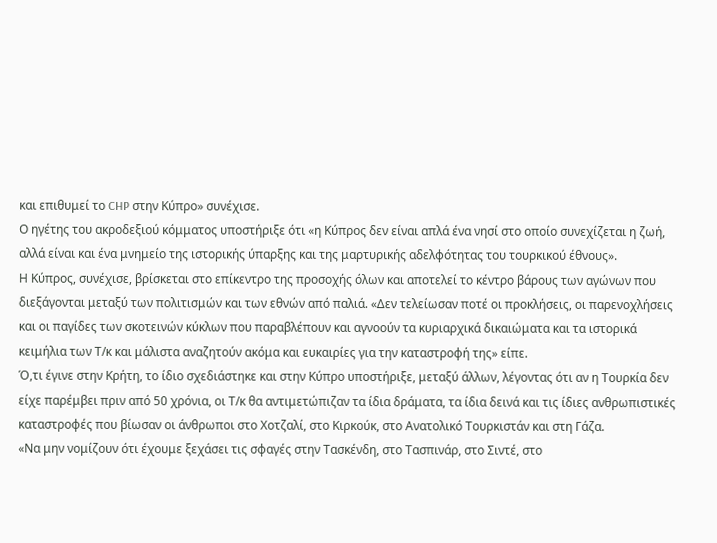και επιθυμεί το CHP στην Κύπρο» συνέχισε.
Ο ηγέτης του ακροδεξιού κόμματος υποστήριξε ότι «η Κύπρος δεν είναι απλά ένα νησί στο οποίο συνεχίζεται η ζωή, αλλά είναι και ένα μνημείο της ιστορικής ύπαρξης και της μαρτυρικής αδελφότητας του τουρκικού έθνους».
Η Κύπρος, συνέχισε, βρίσκεται στο επίκεντρο της προσοχής όλων και αποτελεί το κέντρο βάρους των αγώνων που διεξάγονται μεταξύ των πολιτισμών και των εθνών από παλιά. «Δεν τελείωσαν ποτέ οι προκλήσεις, οι παρενοχλήσεις και οι παγίδες των σκοτεινών κύκλων που παραβλέπουν και αγνοούν τα κυριαρχικά δικαιώματα και τα ιστορικά κειμήλια των Τ/κ και μάλιστα αναζητούν ακόμα και ευκαιρίες για την καταστροφή της» είπε.
Ό,τι έγινε στην Κρήτη, το ίδιο σχεδιάστηκε και στην Κύπρο υποστήριξε, μεταξύ άλλων, λέγοντας ότι αν η Τουρκία δεν είχε παρέμβει πριν από 50 χρόνια, οι Τ/κ θα αντιμετώπιζαν τα ίδια δράματα, τα ίδια δεινά και τις ίδιες ανθρωπιστικές καταστροφές που βίωσαν οι άνθρωποι στο Χοτζαλί, στο Κιρκούκ, στο Ανατολικό Τουρκιστάν και στη Γάζα.
«Να μην νομίζουν ότι έχουμε ξεχάσει τις σφαγές στην Τασκένδη, στο Τασπινάρ, στο Σιντέ, στο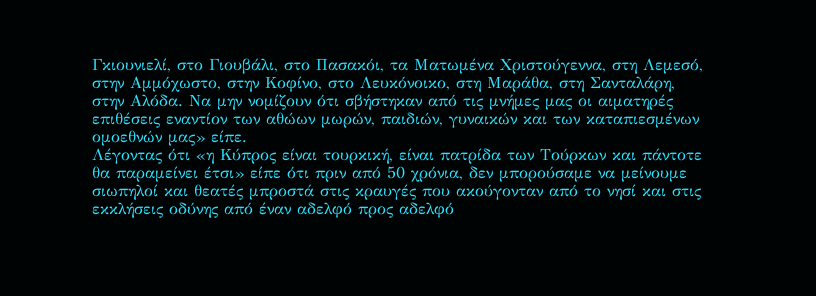Γκιουνιελί, στο Γιουβάλι, στο Πασακόι, τα Ματωμένα Χριστούγεννα, στη Λεμεσό, στην Αμμόχωστο, στην Κοφίνο, στο Λευκόνοικο, στη Μαράθα, στη Σανταλάρη, στην Αλόδα. Να μην νομίζουν ότι σβήστηκαν από τις μνήμες μας οι αιματηρές επιθέσεις εναντίον των αθώων μωρών, παιδιών, γυναικών και των καταπιεσμένων ομοεθνών μας» είπε.
Λέγοντας ότι «η Κύπρος είναι τουρκική, είναι πατρίδα των Τούρκων και πάντοτε θα παραμείνει έτσι» είπε ότι πριν από 50 χρόνια, δεν μπορούσαμε να μείνουμε σιωπηλοί και θεατές μπροστά στις κραυγές που ακούγονταν από το νησί και στις εκκλήσεις οδύνης από έναν αδελφό προς αδελφό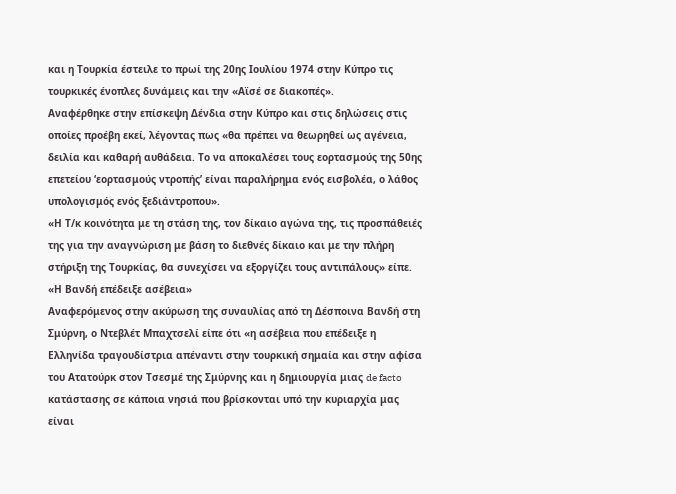και η Τουρκία έστειλε το πρωί της 20ης Ιουλίου 1974 στην Κύπρο τις τουρκικές ένοπλες δυνάμεις και την «Αϊσέ σε διακοπές».
Αναφέρθηκε στην επίσκεψη Δένδια στην Κύπρο και στις δηλώσεις στις οποίες προέβη εκεί, λέγοντας πως «θα πρέπει να θεωρηθεί ως αγένεια, δειλία και καθαρή αυθάδεια. Το να αποκαλέσει τους εορτασμούς της 50ης επετείου ‘εορτασμούς ντροπής’ είναι παραλήρημα ενός εισβολέα, ο λάθος υπολογισμός ενός ξεδιάντροπου».
«Η Τ/κ κοινότητα με τη στάση της, τον δίκαιο αγώνα της, τις προσπάθειές της για την αναγνώριση με βάση το διεθνές δίκαιο και με την πλήρη στήριξη της Τουρκίας, θα συνεχίσει να εξοργίζει τους αντιπάλους» είπε.
«Η Βανδή επέδειξε ασέβεια»
Αναφερόμενος στην ακύρωση της συναυλίας από τη Δέσποινα Βανδή στη Σμύρνη, ο Ντεβλέτ Μπαχτσελί είπε ότι «η ασέβεια που επέδειξε η Ελληνίδα τραγουδίστρια απέναντι στην τουρκική σημαία και στην αφίσα του Ατατούρκ στον Τσεσμέ της Σμύρνης και η δημιουργία μιας de facto κατάστασης σε κάποια νησιά που βρίσκονται υπό την κυριαρχία μας είναι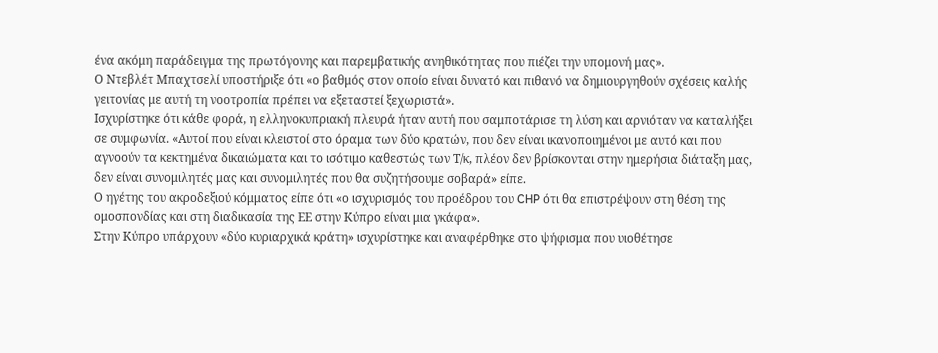ένα ακόμη παράδειγμα της πρωτόγονης και παρεμβατικής ανηθικότητας που πιέζει την υπομονή μας».
Ο Ντεβλέτ Μπαχτσελί υποστήριξε ότι «ο βαθμός στον οποίο είναι δυνατό και πιθανό να δημιουργηθούν σχέσεις καλής γειτονίας με αυτή τη νοοτροπία πρέπει να εξεταστεί ξεχωριστά».
Ισχυρίστηκε ότι κάθε φορά, η ελληνοκυπριακή πλευρά ήταν αυτή που σαμποτάρισε τη λύση και αρνιόταν να καταλήξει σε συμφωνία. «Αυτοί που είναι κλειστοί στο όραμα των δύο κρατών, που δεν είναι ικανοποιημένοι με αυτό και που αγνοούν τα κεκτημένα δικαιώματα και το ισότιμο καθεστώς των Τ/κ, πλέον δεν βρίσκονται στην ημερήσια διάταξη μας, δεν είναι συνομιλητές μας και συνομιλητές που θα συζητήσουμε σοβαρά» είπε.
Ο ηγέτης του ακροδεξιού κόμματος είπε ότι «ο ισχυρισμός του προέδρου του CHP ότι θα επιστρέψουν στη θέση της ομοσπονδίας και στη διαδικασία της ΕΕ στην Κύπρο είναι μια γκάφα».
Στην Κύπρο υπάρχουν «δύο κυριαρχικά κράτη» ισχυρίστηκε και αναφέρθηκε στο ψήφισμα που υιοθέτησε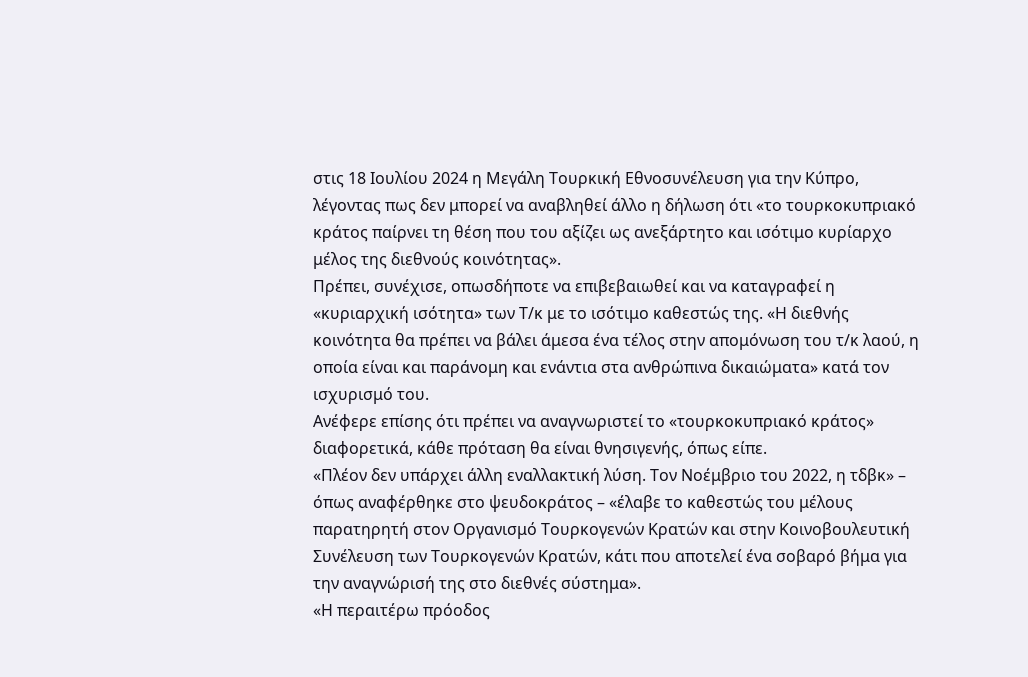στις 18 Ιουλίου 2024 η Μεγάλη Τουρκική Εθνοσυνέλευση για την Κύπρο, λέγοντας πως δεν μπορεί να αναβληθεί άλλο η δήλωση ότι «το τουρκοκυπριακό κράτος παίρνει τη θέση που του αξίζει ως ανεξάρτητο και ισότιμο κυρίαρχο μέλος της διεθνούς κοινότητας».
Πρέπει, συνέχισε, οπωσδήποτε να επιβεβαιωθεί και να καταγραφεί η «κυριαρχική ισότητα» των Τ/κ με το ισότιμο καθεστώς της. «Η διεθνής κοινότητα θα πρέπει να βάλει άμεσα ένα τέλος στην απομόνωση του τ/κ λαού, η οποία είναι και παράνομη και ενάντια στα ανθρώπινα δικαιώματα» κατά τον ισχυρισμό του.
Ανέφερε επίσης ότι πρέπει να αναγνωριστεί το «τουρκοκυπριακό κράτος» διαφορετικά, κάθε πρόταση θα είναι θνησιγενής, όπως είπε.
«Πλέον δεν υπάρχει άλλη εναλλακτική λύση. Τον Νοέμβριο του 2022, η τδβκ» – όπως αναφέρθηκε στο ψευδοκράτος – «έλαβε το καθεστώς του μέλους παρατηρητή στον Οργανισμό Τουρκογενών Κρατών και στην Κοινοβουλευτική Συνέλευση των Τουρκογενών Κρατών, κάτι που αποτελεί ένα σοβαρό βήμα για την αναγνώρισή της στο διεθνές σύστημα».
«Η περαιτέρω πρόοδος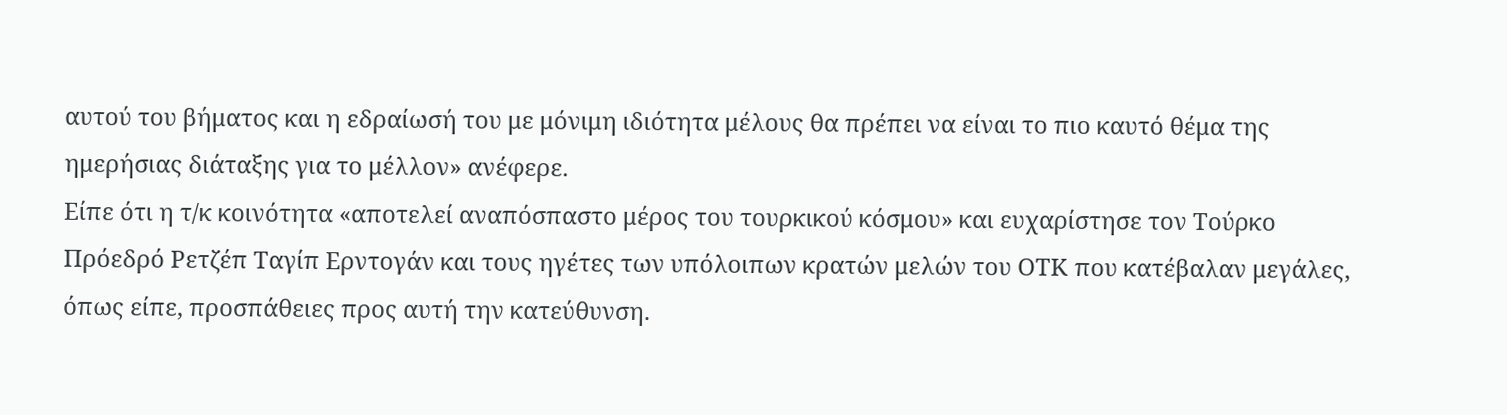αυτού του βήματος και η εδραίωσή του με μόνιμη ιδιότητα μέλους θα πρέπει να είναι το πιο καυτό θέμα της ημερήσιας διάταξης για το μέλλον» ανέφερε.
Είπε ότι η τ/κ κοινότητα «αποτελεί αναπόσπαστο μέρος του τουρκικού κόσμου» και ευχαρίστησε τον Τούρκο Πρόεδρό Ρετζέπ Ταγίπ Ερντογάν και τους ηγέτες των υπόλοιπων κρατών μελών του ΟΤΚ που κατέβαλαν μεγάλες, όπως είπε, προσπάθειες προς αυτή την κατεύθυνση.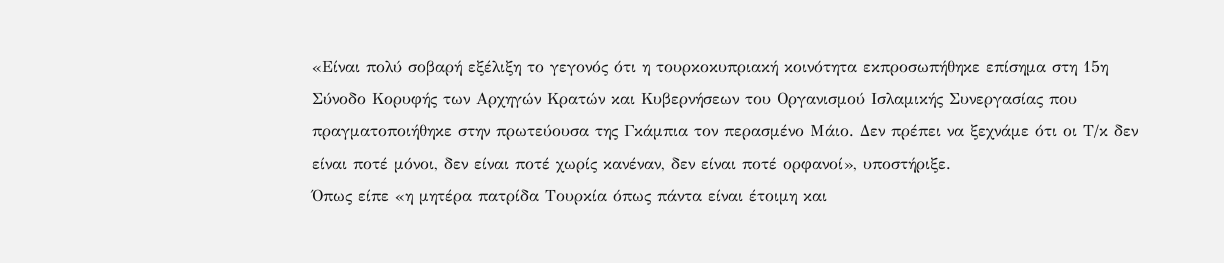«Είναι πολύ σοβαρή εξέλιξη το γεγονός ότι η τουρκοκυπριακή κοινότητα εκπροσωπήθηκε επίσημα στη 15η Σύνοδο Κορυφής των Αρχηγών Κρατών και Κυβερνήσεων του Οργανισμού Ισλαμικής Συνεργασίας που πραγματοποιήθηκε στην πρωτεύουσα της Γκάμπια τον περασμένο Μάιο. Δεν πρέπει να ξεχνάμε ότι οι Τ/κ δεν είναι ποτέ μόνοι, δεν είναι ποτέ χωρίς κανέναν, δεν είναι ποτέ ορφανοί», υποστήριξε.
Όπως είπε «η μητέρα πατρίδα Τουρκία όπως πάντα είναι έτοιμη και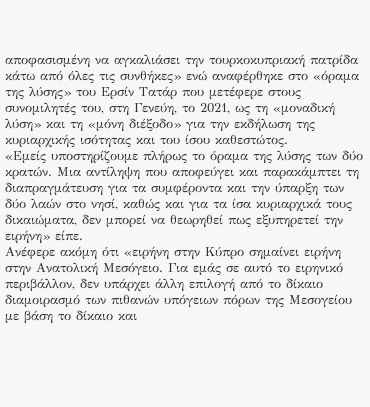αποφασισμένη να αγκαλιάσει την τουρκοκυπριακή πατρίδα κάτω από όλες τις συνθήκες» ενώ αναφέρθηκε στο «όραμα της λύσης» του Ερσίν Τατάρ που μετέφερε στους συνομιλητές του, στη Γενεύη, το 2021, ως τη «μοναδική λύση» και τη «μόνη διέξοδο» για την εκδήλωση της κυριαρχικής ισότητας και του ίσου καθεστώτος.
«Εμείς υποστηρίζουμε πλήρως το όραμα της λύσης των δύο κρατών. Μια αντίληψη που αποφεύγει και παρακάμπτει τη διαπραγμάτευση για τα συμφέροντα και την ύπαρξη των δύο λαών στο νησί, καθώς και για τα ίσα κυριαρχικά τους δικαιώματα, δεν μπορεί να θεωρηθεί πως εξυπηρετεί την ειρήνη» είπε.
Ανέφερε ακόμη ότι «ειρήνη στην Κύπρο σημαίνει ειρήνη στην Ανατολική Μεσόγειο. Για εμάς σε αυτό το ειρηνικό περιβάλλον, δεν υπάρχει άλλη επιλογή από το δίκαιο διαμοιρασμό των πιθανών υπόγειων πόρων της Μεσογείου με βάση το δίκαιο και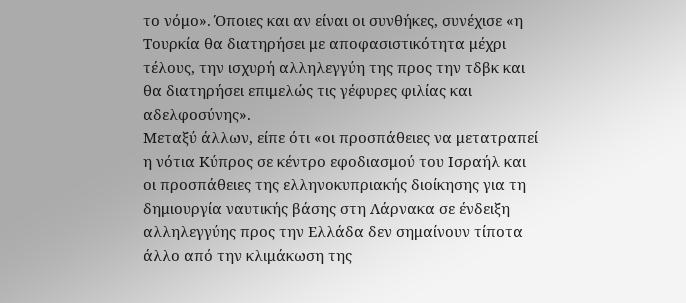το νόμο». Όποιες και αν είναι οι συνθήκες, συνέχισε «η Τουρκία θα διατηρήσει με αποφασιστικότητα μέχρι τέλους, την ισχυρή αλληλεγγύη της προς την τδβκ και θα διατηρήσει επιμελώς τις γέφυρες φιλίας και αδελφοσύνης».
Μεταξύ άλλων, είπε ότι «οι προσπάθειες να μετατραπεί η νότια Κύπρος σε κέντρο εφοδιασμού του Ισραήλ και οι προσπάθειες της ελληνοκυπριακής διοίκησης για τη δημιουργία ναυτικής βάσης στη Λάρνακα σε ένδειξη αλληλεγγύης προς την Ελλάδα δεν σημαίνουν τίποτα άλλο από την κλιμάκωση της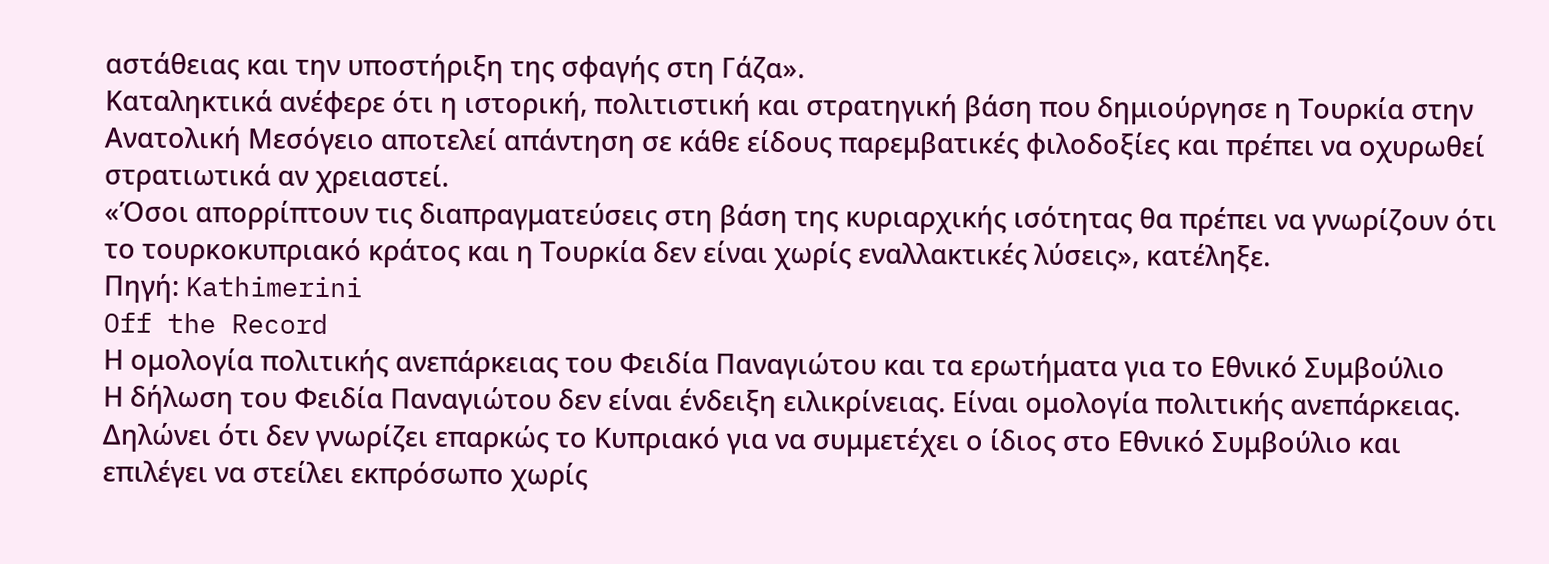αστάθειας και την υποστήριξη της σφαγής στη Γάζα».
Καταληκτικά ανέφερε ότι η ιστορική, πολιτιστική και στρατηγική βάση που δημιούργησε η Τουρκία στην Ανατολική Μεσόγειο αποτελεί απάντηση σε κάθε είδους παρεμβατικές φιλοδοξίες και πρέπει να οχυρωθεί στρατιωτικά αν χρειαστεί.
«Όσοι απορρίπτουν τις διαπραγματεύσεις στη βάση της κυριαρχικής ισότητας θα πρέπει να γνωρίζουν ότι το τουρκοκυπριακό κράτος και η Τουρκία δεν είναι χωρίς εναλλακτικές λύσεις», κατέληξε.
Πηγή: Kathimerini
Off the Record
Η ομολογία πολιτικής ανεπάρκειας του Φειδία Παναγιώτου και τα ερωτήματα για το Εθνικό Συμβούλιο
Η δήλωση του Φειδία Παναγιώτου δεν είναι ένδειξη ειλικρίνειας. Είναι ομολογία πολιτικής ανεπάρκειας.
Δηλώνει ότι δεν γνωρίζει επαρκώς το Κυπριακό για να συμμετέχει ο ίδιος στο Εθνικό Συμβούλιο και επιλέγει να στείλει εκπρόσωπο χωρίς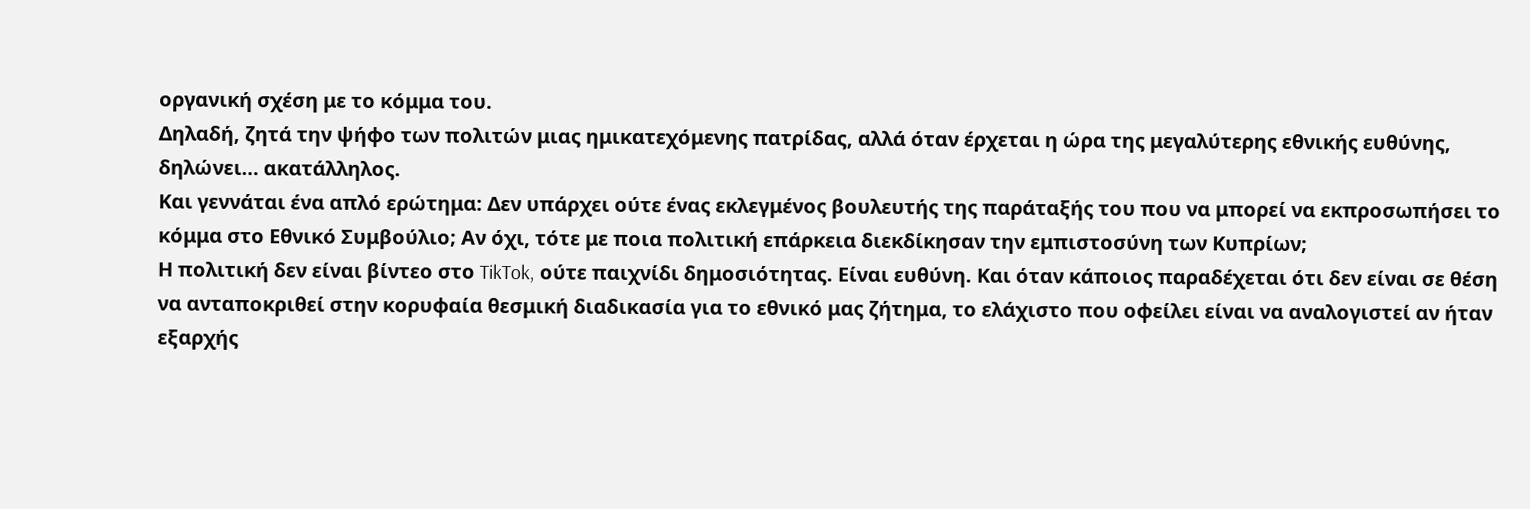οργανική σχέση με το κόμμα του.
Δηλαδή, ζητά την ψήφο των πολιτών μιας ημικατεχόμενης πατρίδας, αλλά όταν έρχεται η ώρα της μεγαλύτερης εθνικής ευθύνης, δηλώνει… ακατάλληλος.
Και γεννάται ένα απλό ερώτημα: Δεν υπάρχει ούτε ένας εκλεγμένος βουλευτής της παράταξής του που να μπορεί να εκπροσωπήσει το κόμμα στο Εθνικό Συμβούλιο; Αν όχι, τότε με ποια πολιτική επάρκεια διεκδίκησαν την εμπιστοσύνη των Κυπρίων;
Η πολιτική δεν είναι βίντεο στο TikTok, ούτε παιχνίδι δημοσιότητας. Είναι ευθύνη. Και όταν κάποιος παραδέχεται ότι δεν είναι σε θέση να ανταποκριθεί στην κορυφαία θεσμική διαδικασία για το εθνικό μας ζήτημα, το ελάχιστο που οφείλει είναι να αναλογιστεί αν ήταν εξαρχής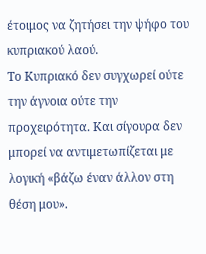έτοιμος να ζητήσει την ψήφο του κυπριακού λαού.
Το Κυπριακό δεν συγχωρεί ούτε την άγνοια ούτε την προχειρότητα. Και σίγουρα δεν μπορεί να αντιμετωπίζεται με λογική «βάζω έναν άλλον στη θέση μου».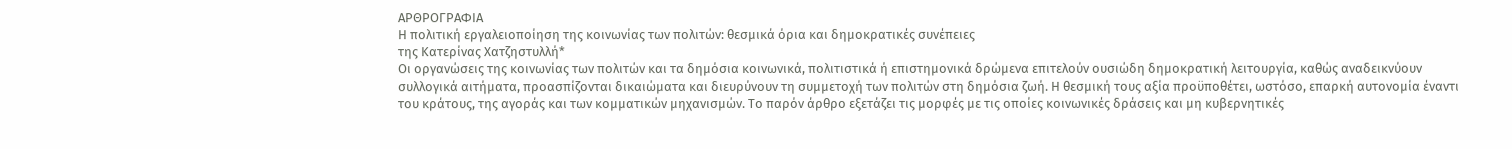ΑΡΘΡΟΓΡΑΦΙΑ
Η πολιτική εργαλειοποίηση της κοινωνίας των πολιτών: θεσμικά όρια και δημοκρατικές συνέπειες
της Κατερίνας Χατζηστυλλή*
Οι οργανώσεις της κοινωνίας των πολιτών και τα δημόσια κοινωνικά, πολιτιστικά ή επιστημονικά δρώμενα επιτελούν ουσιώδη δημοκρατική λειτουργία, καθώς αναδεικνύουν συλλογικά αιτήματα, προασπίζονται δικαιώματα και διευρύνουν τη συμμετοχή των πολιτών στη δημόσια ζωή. Η θεσμική τους αξία προϋποθέτει, ωστόσο, επαρκή αυτονομία έναντι του κράτους, της αγοράς και των κομματικών μηχανισμών. Το παρόν άρθρο εξετάζει τις μορφές με τις οποίες κοινωνικές δράσεις και μη κυβερνητικές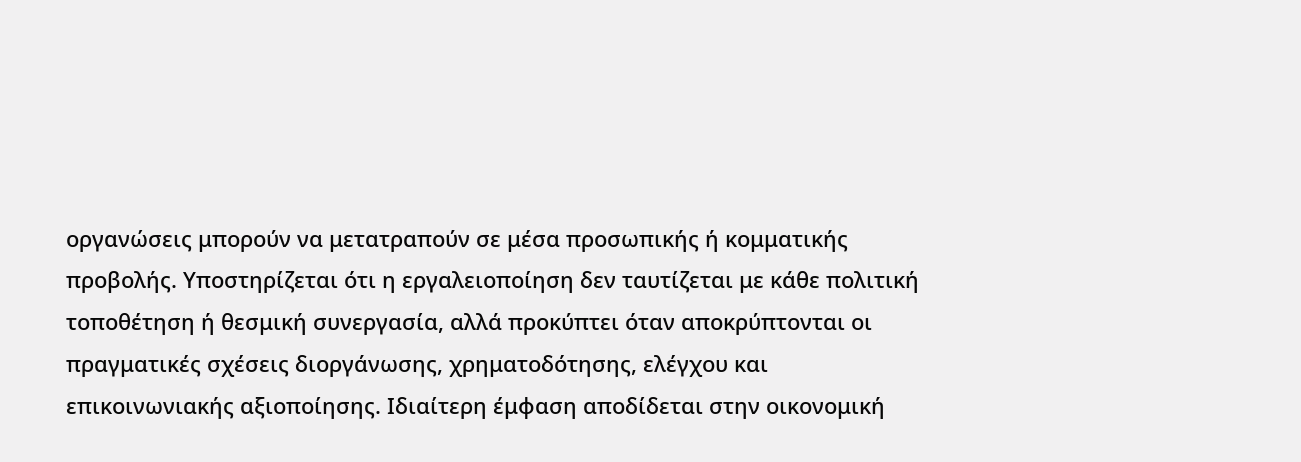οργανώσεις μπορούν να μετατραπούν σε μέσα προσωπικής ή κομματικής προβολής. Υποστηρίζεται ότι η εργαλειοποίηση δεν ταυτίζεται με κάθε πολιτική τοποθέτηση ή θεσμική συνεργασία, αλλά προκύπτει όταν αποκρύπτονται οι πραγματικές σχέσεις διοργάνωσης, χρηματοδότησης, ελέγχου και επικοινωνιακής αξιοποίησης. Ιδιαίτερη έμφαση αποδίδεται στην οικονομική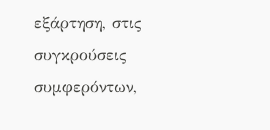εξάρτηση, στις συγκρούσεις συμφερόντων,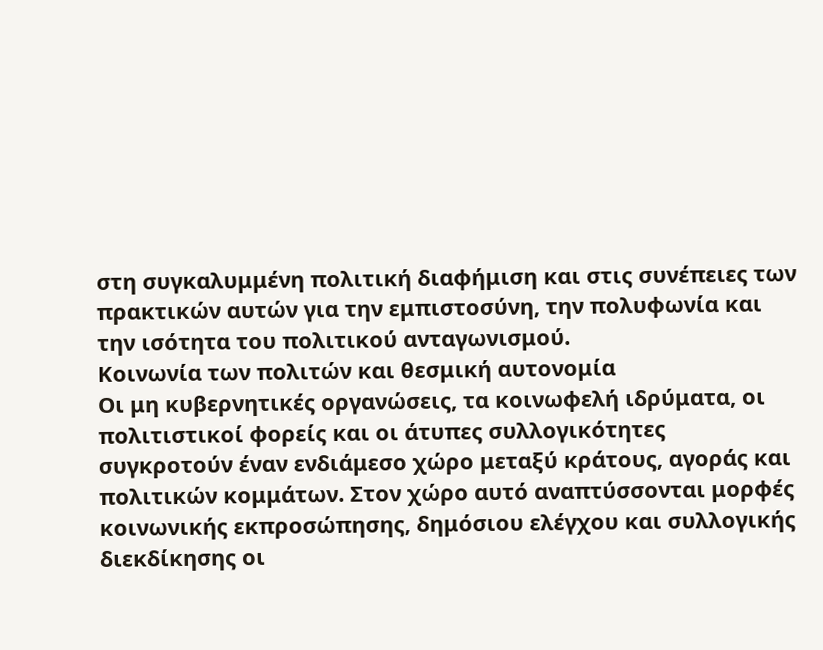στη συγκαλυμμένη πολιτική διαφήμιση και στις συνέπειες των πρακτικών αυτών για την εμπιστοσύνη, την πολυφωνία και την ισότητα του πολιτικού ανταγωνισμού.
Κοινωνία των πολιτών και θεσμική αυτονομία
Οι μη κυβερνητικές οργανώσεις, τα κοινωφελή ιδρύματα, οι πολιτιστικοί φορείς και οι άτυπες συλλογικότητες συγκροτούν έναν ενδιάμεσο χώρο μεταξύ κράτους, αγοράς και πολιτικών κομμάτων. Στον χώρο αυτό αναπτύσσονται μορφές κοινωνικής εκπροσώπησης, δημόσιου ελέγχου και συλλογικής διεκδίκησης οι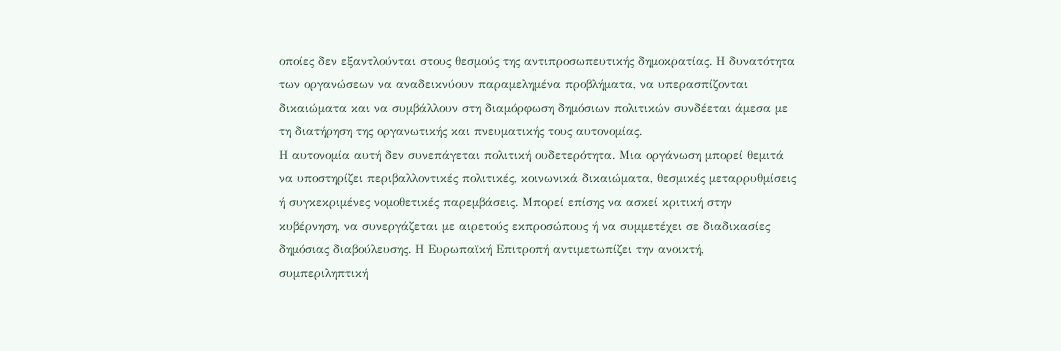οποίες δεν εξαντλούνται στους θεσμούς της αντιπροσωπευτικής δημοκρατίας. Η δυνατότητα των οργανώσεων να αναδεικνύουν παραμελημένα προβλήματα, να υπερασπίζονται δικαιώματα και να συμβάλλουν στη διαμόρφωση δημόσιων πολιτικών συνδέεται άμεσα με τη διατήρηση της οργανωτικής και πνευματικής τους αυτονομίας.
Η αυτονομία αυτή δεν συνεπάγεται πολιτική ουδετερότητα. Μια οργάνωση μπορεί θεμιτά να υποστηρίζει περιβαλλοντικές πολιτικές, κοινωνικά δικαιώματα, θεσμικές μεταρρυθμίσεις ή συγκεκριμένες νομοθετικές παρεμβάσεις. Μπορεί επίσης να ασκεί κριτική στην κυβέρνηση, να συνεργάζεται με αιρετούς εκπροσώπους ή να συμμετέχει σε διαδικασίες δημόσιας διαβούλευσης. Η Ευρωπαϊκή Επιτροπή αντιμετωπίζει την ανοικτή, συμπεριληπτική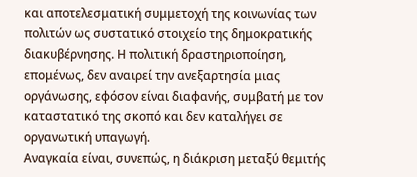και αποτελεσματική συμμετοχή της κοινωνίας των πολιτών ως συστατικό στοιχείο της δημοκρατικής διακυβέρνησης. Η πολιτική δραστηριοποίηση, επομένως, δεν αναιρεί την ανεξαρτησία μιας οργάνωσης, εφόσον είναι διαφανής, συμβατή με τον καταστατικό της σκοπό και δεν καταλήγει σε οργανωτική υπαγωγή.
Αναγκαία είναι, συνεπώς, η διάκριση μεταξύ θεμιτής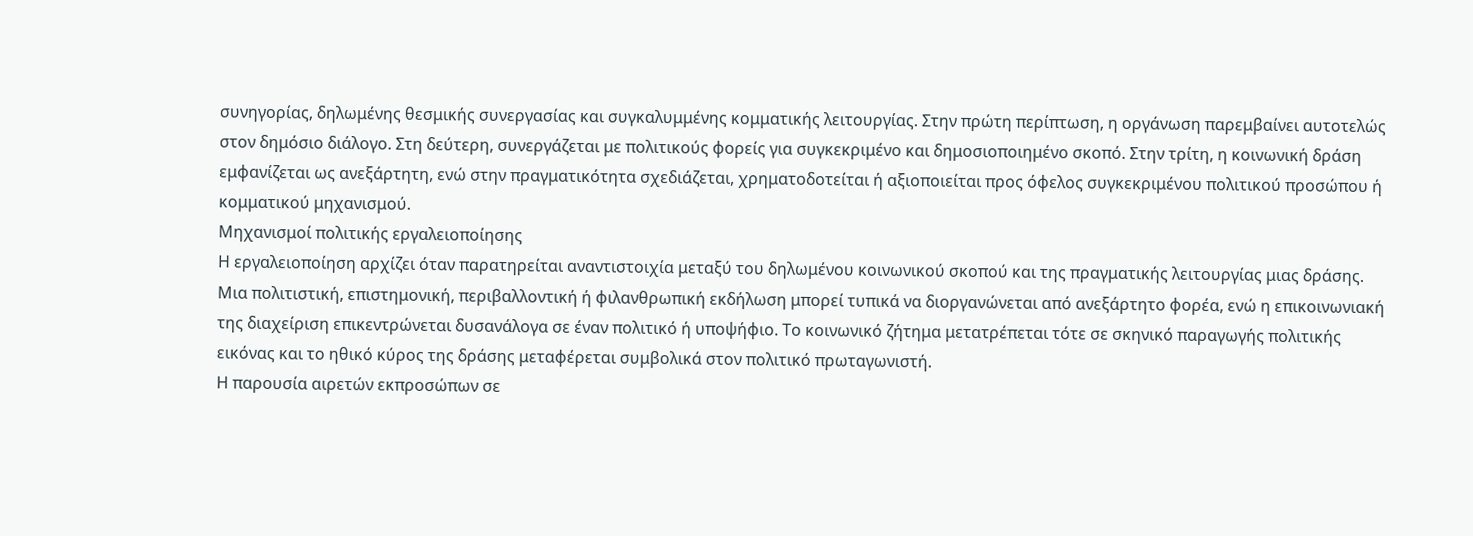συνηγορίας, δηλωμένης θεσμικής συνεργασίας και συγκαλυμμένης κομματικής λειτουργίας. Στην πρώτη περίπτωση, η οργάνωση παρεμβαίνει αυτοτελώς στον δημόσιο διάλογο. Στη δεύτερη, συνεργάζεται με πολιτικούς φορείς για συγκεκριμένο και δημοσιοποιημένο σκοπό. Στην τρίτη, η κοινωνική δράση εμφανίζεται ως ανεξάρτητη, ενώ στην πραγματικότητα σχεδιάζεται, χρηματοδοτείται ή αξιοποιείται προς όφελος συγκεκριμένου πολιτικού προσώπου ή κομματικού μηχανισμού.
Μηχανισμοί πολιτικής εργαλειοποίησης
Η εργαλειοποίηση αρχίζει όταν παρατηρείται αναντιστοιχία μεταξύ του δηλωμένου κοινωνικού σκοπού και της πραγματικής λειτουργίας μιας δράσης. Μια πολιτιστική, επιστημονική, περιβαλλοντική ή φιλανθρωπική εκδήλωση μπορεί τυπικά να διοργανώνεται από ανεξάρτητο φορέα, ενώ η επικοινωνιακή της διαχείριση επικεντρώνεται δυσανάλογα σε έναν πολιτικό ή υποψήφιο. Το κοινωνικό ζήτημα μετατρέπεται τότε σε σκηνικό παραγωγής πολιτικής εικόνας και το ηθικό κύρος της δράσης μεταφέρεται συμβολικά στον πολιτικό πρωταγωνιστή.
Η παρουσία αιρετών εκπροσώπων σε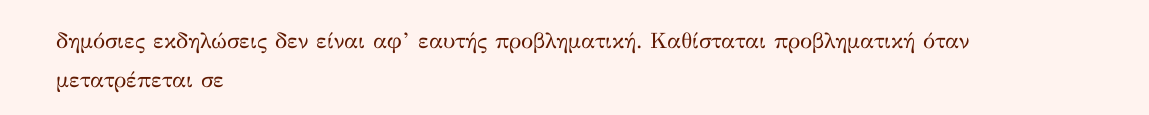δημόσιες εκδηλώσεις δεν είναι αφ’ εαυτής προβληματική. Καθίσταται προβληματική όταν μετατρέπεται σε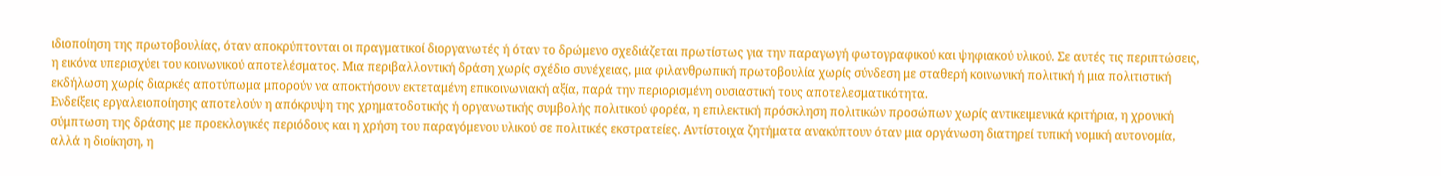ιδιοποίηση της πρωτοβουλίας, όταν αποκρύπτονται οι πραγματικοί διοργανωτές ή όταν το δρώμενο σχεδιάζεται πρωτίστως για την παραγωγή φωτογραφικού και ψηφιακού υλικού. Σε αυτές τις περιπτώσεις, η εικόνα υπερισχύει του κοινωνικού αποτελέσματος. Μια περιβαλλοντική δράση χωρίς σχέδιο συνέχειας, μια φιλανθρωπική πρωτοβουλία χωρίς σύνδεση με σταθερή κοινωνική πολιτική ή μια πολιτιστική εκδήλωση χωρίς διαρκές αποτύπωμα μπορούν να αποκτήσουν εκτεταμένη επικοινωνιακή αξία, παρά την περιορισμένη ουσιαστική τους αποτελεσματικότητα.
Ενδείξεις εργαλειοποίησης αποτελούν η απόκρυψη της χρηματοδοτικής ή οργανωτικής συμβολής πολιτικού φορέα, η επιλεκτική πρόσκληση πολιτικών προσώπων χωρίς αντικειμενικά κριτήρια, η χρονική σύμπτωση της δράσης με προεκλογικές περιόδους και η χρήση του παραγόμενου υλικού σε πολιτικές εκστρατείες. Αντίστοιχα ζητήματα ανακύπτουν όταν μια οργάνωση διατηρεί τυπική νομική αυτονομία, αλλά η διοίκηση, η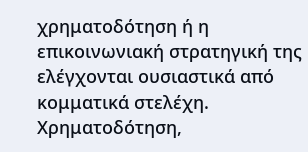χρηματοδότηση ή η επικοινωνιακή στρατηγική της ελέγχονται ουσιαστικά από κομματικά στελέχη.
Χρηματοδότηση,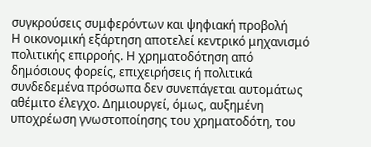συγκρούσεις συμφερόντων και ψηφιακή προβολή
Η οικονομική εξάρτηση αποτελεί κεντρικό μηχανισμό πολιτικής επιρροής. Η χρηματοδότηση από δημόσιους φορείς, επιχειρήσεις ή πολιτικά συνδεδεμένα πρόσωπα δεν συνεπάγεται αυτομάτως αθέμιτο έλεγχο. Δημιουργεί, όμως, αυξημένη υποχρέωση γνωστοποίησης του χρηματοδότη, του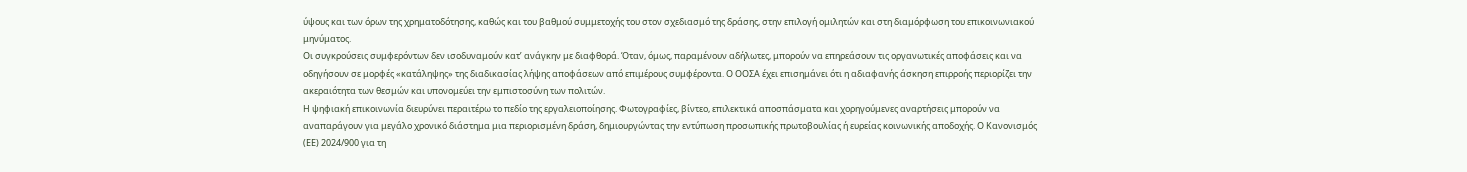ύψους και των όρων της χρηματοδότησης, καθώς και του βαθμού συμμετοχής του στον σχεδιασμό της δράσης, στην επιλογή ομιλητών και στη διαμόρφωση του επικοινωνιακού μηνύματος.
Οι συγκρούσεις συμφερόντων δεν ισοδυναμούν κατ’ ανάγκην με διαφθορά. Όταν, όμως, παραμένουν αδήλωτες, μπορούν να επηρεάσουν τις οργανωτικές αποφάσεις και να οδηγήσουν σε μορφές «κατάληψης» της διαδικασίας λήψης αποφάσεων από επιμέρους συμφέροντα. Ο ΟΟΣΑ έχει επισημάνει ότι η αδιαφανής άσκηση επιρροής περιορίζει την ακεραιότητα των θεσμών και υπονομεύει την εμπιστοσύνη των πολιτών.
Η ψηφιακή επικοινωνία διευρύνει περαιτέρω το πεδίο της εργαλειοποίησης. Φωτογραφίες, βίντεο, επιλεκτικά αποσπάσματα και χορηγούμενες αναρτήσεις μπορούν να αναπαράγουν για μεγάλο χρονικό διάστημα μια περιορισμένη δράση, δημιουργώντας την εντύπωση προσωπικής πρωτοβουλίας ή ευρείας κοινωνικής αποδοχής. Ο Κανονισμός (ΕΕ) 2024/900 για τη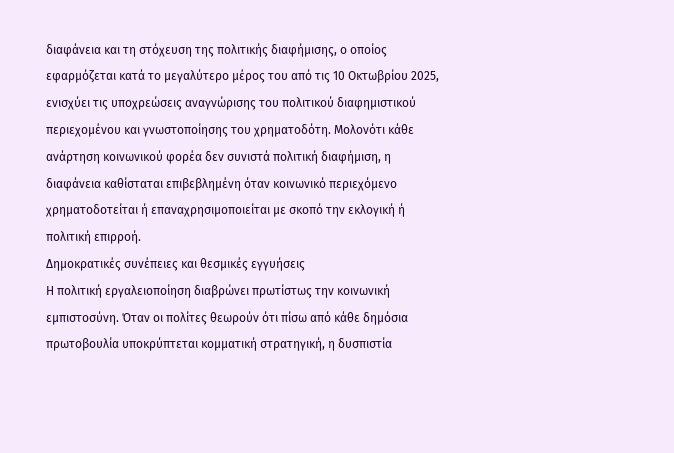διαφάνεια και τη στόχευση της πολιτικής διαφήμισης, ο οποίος εφαρμόζεται κατά το μεγαλύτερο μέρος του από τις 10 Οκτωβρίου 2025, ενισχύει τις υποχρεώσεις αναγνώρισης του πολιτικού διαφημιστικού περιεχομένου και γνωστοποίησης του χρηματοδότη. Μολονότι κάθε ανάρτηση κοινωνικού φορέα δεν συνιστά πολιτική διαφήμιση, η διαφάνεια καθίσταται επιβεβλημένη όταν κοινωνικό περιεχόμενο χρηματοδοτείται ή επαναχρησιμοποιείται με σκοπό την εκλογική ή πολιτική επιρροή.
Δημοκρατικές συνέπειες και θεσμικές εγγυήσεις
Η πολιτική εργαλειοποίηση διαβρώνει πρωτίστως την κοινωνική εμπιστοσύνη. Όταν οι πολίτες θεωρούν ότι πίσω από κάθε δημόσια πρωτοβουλία υποκρύπτεται κομματική στρατηγική, η δυσπιστία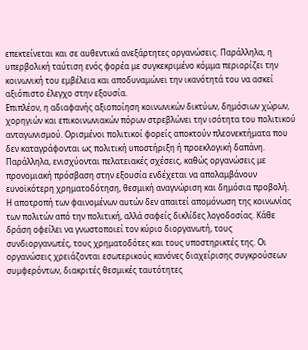επεκτείνεται και σε αυθεντικά ανεξάρτητες οργανώσεις. Παράλληλα, η υπερβολική ταύτιση ενός φορέα με συγκεκριμένο κόμμα περιορίζει την κοινωνική του εμβέλεια και αποδυναμώνει την ικανότητά του να ασκεί αξιόπιστο έλεγχο στην εξουσία.
Επιπλέον, η αδιαφανής αξιοποίηση κοινωνικών δικτύων, δημόσιων χώρων, χορηγιών και επικοινωνιακών πόρων στρεβλώνει την ισότητα του πολιτικού ανταγωνισμού. Ορισμένοι πολιτικοί φορείς αποκτούν πλεονεκτήματα που δεν καταγράφονται ως πολιτική υποστήριξη ή προεκλογική δαπάνη. Παράλληλα, ενισχύονται πελατειακές σχέσεις, καθώς οργανώσεις με προνομιακή πρόσβαση στην εξουσία ενδέχεται να απολαμβάνουν ευνοϊκότερη χρηματοδότηση, θεσμική αναγνώριση και δημόσια προβολή.
Η αποτροπή των φαινομένων αυτών δεν απαιτεί απομόνωση της κοινωνίας των πολιτών από την πολιτική, αλλά σαφείς δικλίδες λογοδοσίας. Κάθε δράση οφείλει να γνωστοποιεί τον κύριο διοργανωτή, τους συνδιοργανωτές, τους χρηματοδότες και τους υποστηρικτές της. Οι οργανώσεις χρειάζονται εσωτερικούς κανόνες διαχείρισης συγκρούσεων συμφερόντων, διακριτές θεσμικές ταυτότητες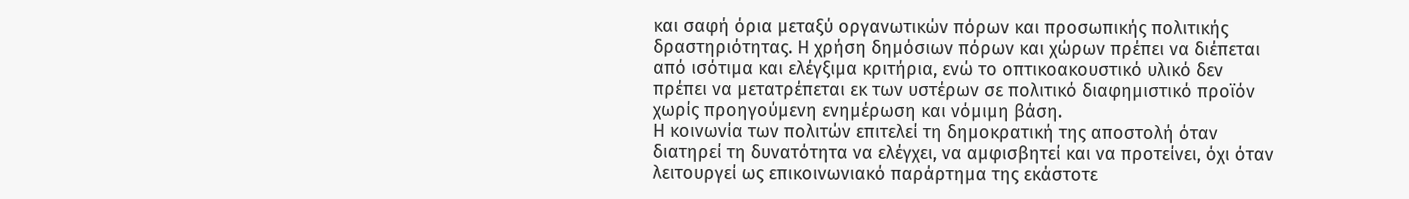και σαφή όρια μεταξύ οργανωτικών πόρων και προσωπικής πολιτικής δραστηριότητας. Η χρήση δημόσιων πόρων και χώρων πρέπει να διέπεται από ισότιμα και ελέγξιμα κριτήρια, ενώ το οπτικοακουστικό υλικό δεν πρέπει να μετατρέπεται εκ των υστέρων σε πολιτικό διαφημιστικό προϊόν χωρίς προηγούμενη ενημέρωση και νόμιμη βάση.
Η κοινωνία των πολιτών επιτελεί τη δημοκρατική της αποστολή όταν διατηρεί τη δυνατότητα να ελέγχει, να αμφισβητεί και να προτείνει, όχι όταν λειτουργεί ως επικοινωνιακό παράρτημα της εκάστοτε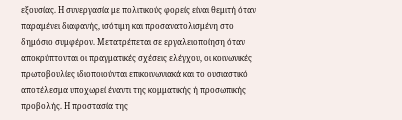εξουσίας. Η συνεργασία με πολιτικούς φορείς είναι θεμιτή όταν παραμένει διαφανής, ισότιμη και προσανατολισμένη στο δημόσιο συμφέρον. Μετατρέπεται σε εργαλειοποίηση όταν αποκρύπτονται οι πραγματικές σχέσεις ελέγχου, οι κοινωνικές πρωτοβουλίες ιδιοποιούνται επικοινωνιακά και το ουσιαστικό αποτέλεσμα υποχωρεί έναντι της κομματικής ή προσωπικής προβολής. Η προστασία της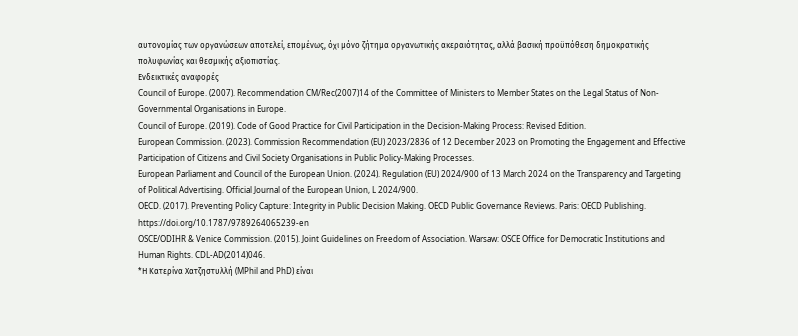αυτονομίας των οργανώσεων αποτελεί, επομένως, όχι μόνο ζήτημα οργανωτικής ακεραιότητας, αλλά βασική προϋπόθεση δημοκρατικής πολυφωνίας και θεσμικής αξιοπιστίας.
Ενδεικτικές αναφορές
Council of Europe. (2007). Recommendation CM/Rec(2007)14 of the Committee of Ministers to Member States on the Legal Status of Non-Governmental Organisations in Europe.
Council of Europe. (2019). Code of Good Practice for Civil Participation in the Decision-Making Process: Revised Edition.
European Commission. (2023). Commission Recommendation (EU) 2023/2836 of 12 December 2023 on Promoting the Engagement and Effective Participation of Citizens and Civil Society Organisations in Public Policy-Making Processes.
European Parliament and Council of the European Union. (2024). Regulation (EU) 2024/900 of 13 March 2024 on the Transparency and Targeting of Political Advertising. Official Journal of the European Union, L 2024/900.
OECD. (2017). Preventing Policy Capture: Integrity in Public Decision Making. OECD Public Governance Reviews. Paris: OECD Publishing. https://doi.org/10.1787/9789264065239-en
OSCE/ODIHR & Venice Commission. (2015). Joint Guidelines on Freedom of Association. Warsaw: OSCE Office for Democratic Institutions and Human Rights. CDL-AD(2014)046.
*Η Κατερίνα Χατζηστυλλή (MPhil and PhD) είναι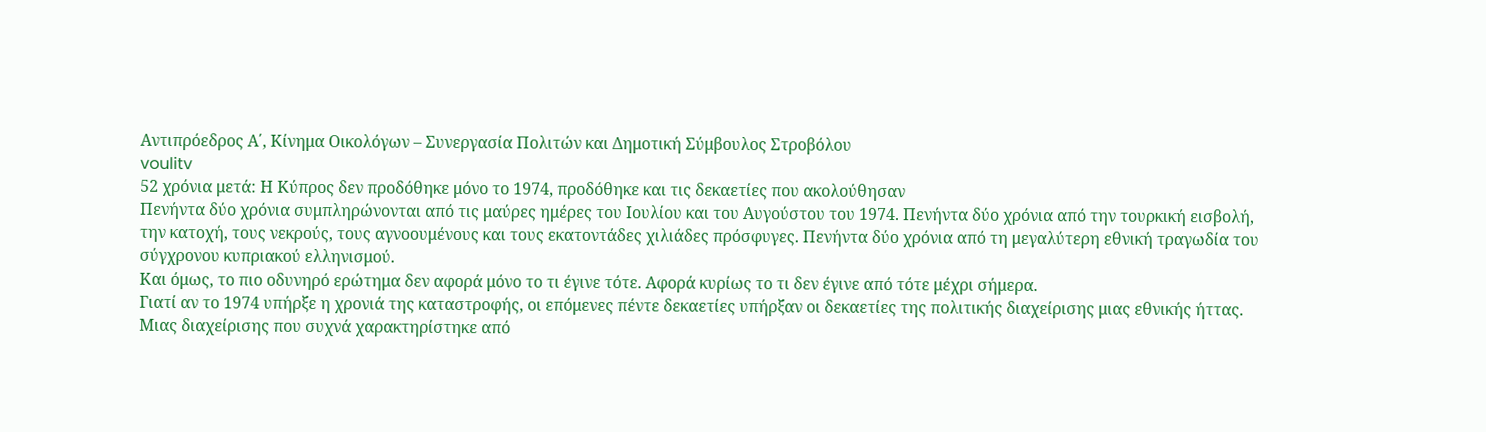Αντιπρόεδρος Α΄, Κίνημα Οικολόγων – Συνεργασία Πολιτών και Δημοτική Σύμβουλος Στροβόλου
voulitv
52 χρόνια μετά: Η Κύπρος δεν προδόθηκε μόνο το 1974, προδόθηκε και τις δεκαετίες που ακολούθησαν
Πενήντα δύο χρόνια συμπληρώνονται από τις μαύρες ημέρες του Ιουλίου και του Αυγούστου του 1974. Πενήντα δύο χρόνια από την τουρκική εισβολή, την κατοχή, τους νεκρούς, τους αγνοουμένους και τους εκατοντάδες χιλιάδες πρόσφυγες. Πενήντα δύο χρόνια από τη μεγαλύτερη εθνική τραγωδία του σύγχρονου κυπριακού ελληνισμού.
Και όμως, το πιο οδυνηρό ερώτημα δεν αφορά μόνο το τι έγινε τότε. Αφορά κυρίως το τι δεν έγινε από τότε μέχρι σήμερα.
Γιατί αν το 1974 υπήρξε η χρονιά της καταστροφής, οι επόμενες πέντε δεκαετίες υπήρξαν οι δεκαετίες της πολιτικής διαχείρισης μιας εθνικής ήττας. Μιας διαχείρισης που συχνά χαρακτηρίστηκε από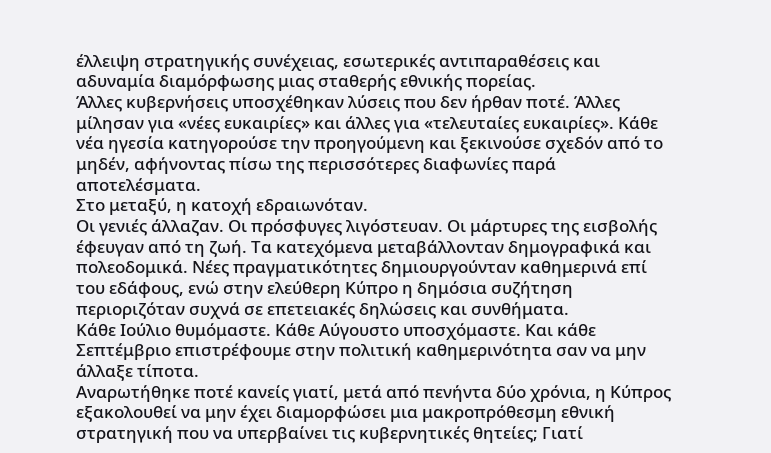έλλειψη στρατηγικής συνέχειας, εσωτερικές αντιπαραθέσεις και αδυναμία διαμόρφωσης μιας σταθερής εθνικής πορείας.
Άλλες κυβερνήσεις υποσχέθηκαν λύσεις που δεν ήρθαν ποτέ. Άλλες μίλησαν για «νέες ευκαιρίες» και άλλες για «τελευταίες ευκαιρίες». Κάθε νέα ηγεσία κατηγορούσε την προηγούμενη και ξεκινούσε σχεδόν από το μηδέν, αφήνοντας πίσω της περισσότερες διαφωνίες παρά αποτελέσματα.
Στο μεταξύ, η κατοχή εδραιωνόταν.
Οι γενιές άλλαζαν. Οι πρόσφυγες λιγόστευαν. Οι μάρτυρες της εισβολής έφευγαν από τη ζωή. Τα κατεχόμενα μεταβάλλονταν δημογραφικά και πολεοδομικά. Νέες πραγματικότητες δημιουργούνταν καθημερινά επί του εδάφους, ενώ στην ελεύθερη Κύπρο η δημόσια συζήτηση περιοριζόταν συχνά σε επετειακές δηλώσεις και συνθήματα.
Κάθε Ιούλιο θυμόμαστε. Κάθε Αύγουστο υποσχόμαστε. Και κάθε Σεπτέμβριο επιστρέφουμε στην πολιτική καθημερινότητα σαν να μην άλλαξε τίποτα.
Αναρωτήθηκε ποτέ κανείς γιατί, μετά από πενήντα δύο χρόνια, η Κύπρος εξακολουθεί να μην έχει διαμορφώσει μια μακροπρόθεσμη εθνική στρατηγική που να υπερβαίνει τις κυβερνητικές θητείες; Γιατί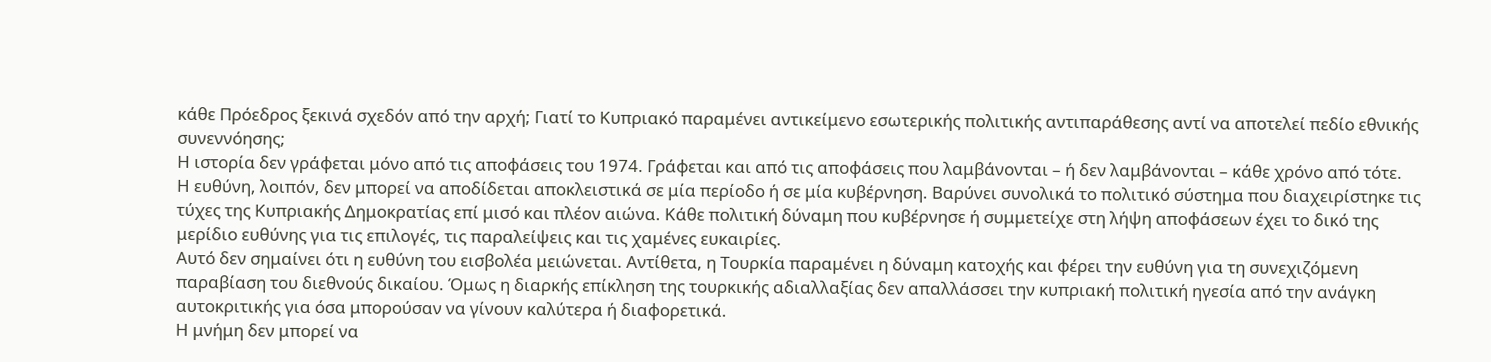κάθε Πρόεδρος ξεκινά σχεδόν από την αρχή; Γιατί το Κυπριακό παραμένει αντικείμενο εσωτερικής πολιτικής αντιπαράθεσης αντί να αποτελεί πεδίο εθνικής συνεννόησης;
Η ιστορία δεν γράφεται μόνο από τις αποφάσεις του 1974. Γράφεται και από τις αποφάσεις που λαμβάνονται – ή δεν λαμβάνονται – κάθε χρόνο από τότε.
Η ευθύνη, λοιπόν, δεν μπορεί να αποδίδεται αποκλειστικά σε μία περίοδο ή σε μία κυβέρνηση. Βαρύνει συνολικά το πολιτικό σύστημα που διαχειρίστηκε τις τύχες της Κυπριακής Δημοκρατίας επί μισό και πλέον αιώνα. Κάθε πολιτική δύναμη που κυβέρνησε ή συμμετείχε στη λήψη αποφάσεων έχει το δικό της μερίδιο ευθύνης για τις επιλογές, τις παραλείψεις και τις χαμένες ευκαιρίες.
Αυτό δεν σημαίνει ότι η ευθύνη του εισβολέα μειώνεται. Αντίθετα, η Τουρκία παραμένει η δύναμη κατοχής και φέρει την ευθύνη για τη συνεχιζόμενη παραβίαση του διεθνούς δικαίου. Όμως η διαρκής επίκληση της τουρκικής αδιαλλαξίας δεν απαλλάσσει την κυπριακή πολιτική ηγεσία από την ανάγκη αυτοκριτικής για όσα μπορούσαν να γίνουν καλύτερα ή διαφορετικά.
Η μνήμη δεν μπορεί να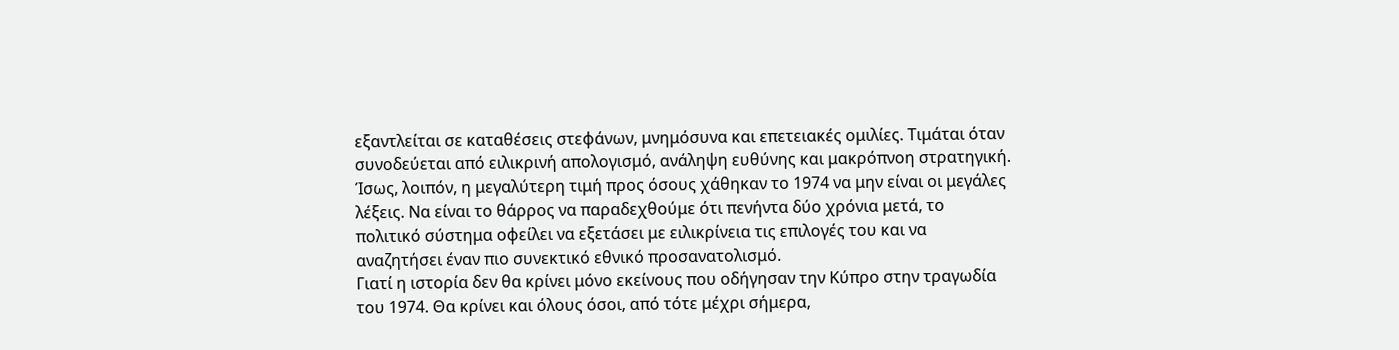εξαντλείται σε καταθέσεις στεφάνων, μνημόσυνα και επετειακές ομιλίες. Τιμάται όταν συνοδεύεται από ειλικρινή απολογισμό, ανάληψη ευθύνης και μακρόπνοη στρατηγική.
Ίσως, λοιπόν, η μεγαλύτερη τιμή προς όσους χάθηκαν το 1974 να μην είναι οι μεγάλες λέξεις. Να είναι το θάρρος να παραδεχθούμε ότι πενήντα δύο χρόνια μετά, το πολιτικό σύστημα οφείλει να εξετάσει με ειλικρίνεια τις επιλογές του και να αναζητήσει έναν πιο συνεκτικό εθνικό προσανατολισμό.
Γιατί η ιστορία δεν θα κρίνει μόνο εκείνους που οδήγησαν την Κύπρο στην τραγωδία του 1974. Θα κρίνει και όλους όσοι, από τότε μέχρι σήμερα,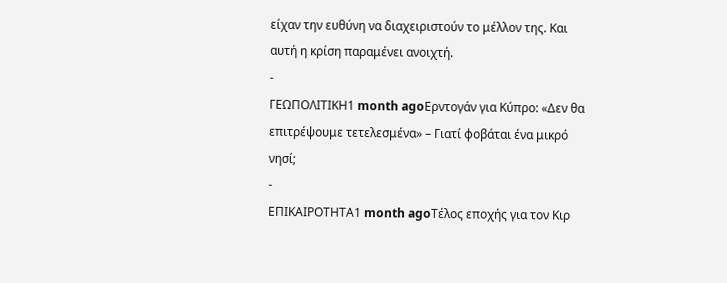είχαν την ευθύνη να διαχειριστούν το μέλλον της. Και αυτή η κρίση παραμένει ανοιχτή.
-
ΓΕΩΠΟΛΙΤΙΚΗ1 month agoΕρντογάν για Κύπρο: «Δεν θα επιτρέψουμε τετελεσμένα» – Γιατί φοβάται ένα μικρό νησί;
-
ΕΠΙΚΑΙΡΟΤΗΤΑ1 month agoΤέλος εποχής για τον Κιρ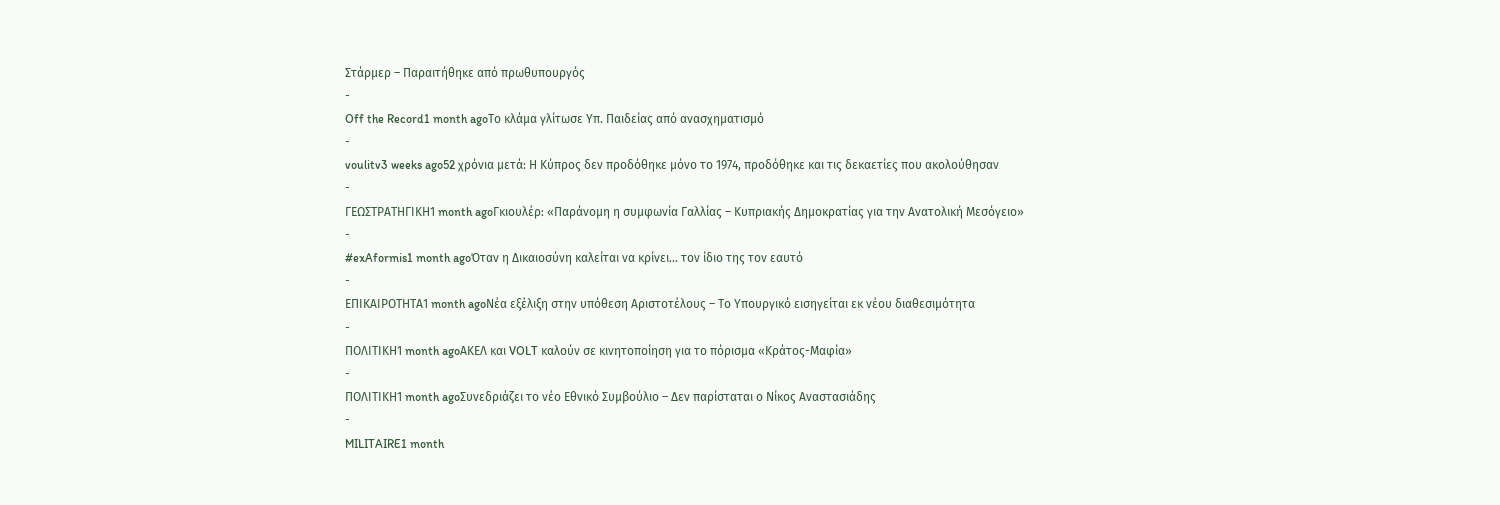Στάρμερ – Παραιτήθηκε από πρωθυπουργός
-
Off the Record1 month agoΤο κλάμα γλίτωσε Υπ. Παιδείας από ανασχηματισμό
-
voulitv3 weeks ago52 χρόνια μετά: Η Κύπρος δεν προδόθηκε μόνο το 1974, προδόθηκε και τις δεκαετίες που ακολούθησαν
-
ΓΕΩΣΤΡΑΤΗΓΙΚΗ1 month agoΓκιουλέρ: «Παράνομη η συμφωνία Γαλλίας – Κυπριακής Δημοκρατίας για την Ανατολική Μεσόγειο»
-
#exAformis1 month agoΌταν η Δικαιοσύνη καλείται να κρίνει… τον ίδιο της τον εαυτό
-
ΕΠΙΚΑΙΡΟΤΗΤΑ1 month agoΝέα εξέλιξη στην υπόθεση Αριστοτέλους – Το Υπουργικό εισηγείται εκ νέου διαθεσιμότητα
-
ΠΟΛΙΤΙΚΗ1 month agoΑΚΕΛ και VOLT καλούν σε κινητοποίηση για το πόρισμα «Κράτος-Μαφία»
-
ΠΟΛΙΤΙΚΗ1 month agoΣυνεδριάζει το νέο Εθνικό Συμβούλιο – Δεν παρίσταται ο Νίκος Αναστασιάδης
-
MILITAIRE1 month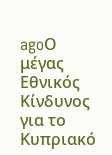agoΟ μέγας Εθνικός Κίνδυνος για το Κυπριακό